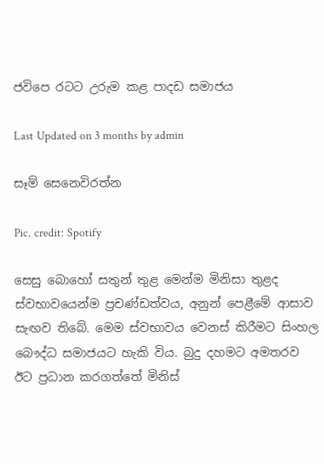ජවිපෙ රටට උරුම කළ පාදඩ සමාජය

Last Updated on 3 months by admin

සෑම් සෙනෙවිරත්න

Pic. credit: Spotify

සෙසු බොහෝ සතුන් තුළ මෙන්ම මිනිසා තුළද ස්වභාවයෙන්ම ප්‍රචණ්ඩත්වය, අනුන් පෙළීමේ ආසාව සැඟව තිබේ. මෙම ස්වභාවය වෙනස් කිරීමට සිංහල බෞද්ධ සමාජයට හැකි විය. බුදු දහමට අමතරව ඊට ප්‍රධාන කරගත්තේ මිනිස්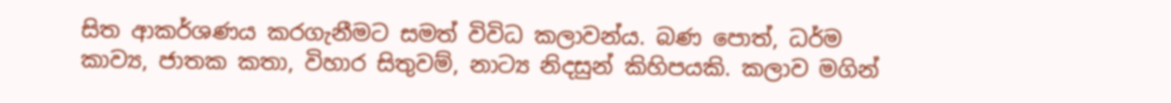සිත ආකර්ශණය කරගැනීමට සමත් විවිධ කලාවන්ය. බණ පොත්, ධර්ම කාව්‍ය, ජාතක කතා, විහාර සිතුවම්, නාට්‍ය නිදසුන් කිහිපයකි. කලාව මගින්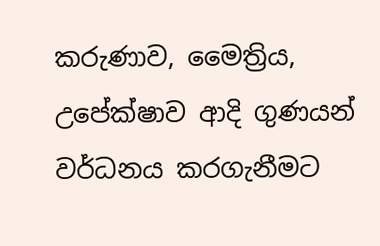කරුණාව, මෛත්‍රිය, උපේක්ෂාව ආදි ගුණයන් වර්ධනය කරගැනීමට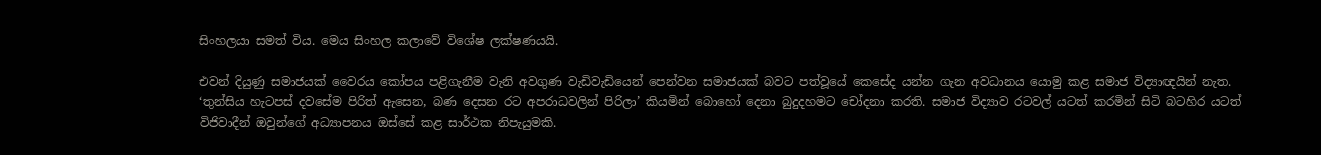සිංහලයා සමත් විය. මෙය සිංහල කලාවේ විශේෂ ලක්ෂණයයි.

එවන් දියුණු සමාජයක් වෛරය කෝපය පළිගැනීම වැනි අවගුණ වැඩිවැඩියෙන් පෙන්වන සමාජයක් බවට පත්වූයේ කෙසේද යන්න ගැන අවධානය යොමු කළ සමාජ විද්‍යාඥයින් නැත. ‘තුන්සිය හැටපස් දවසේම පිරිත් ඇසෙන, බණ දෙසන රට අපරාධවලින් පිරිලා’ කියමින් බොහෝ දෙනා බුදුදහමට චෝදනා කරති. සමාජ විද්‍යාව රටවල් යටත් කරමින් සිටි බටහිර යටත් විජිවාදීන් ඔවුන්ගේ අධ්‍යාපනය ඔස්සේ කළ සාර්ථක නිපැයුමකි.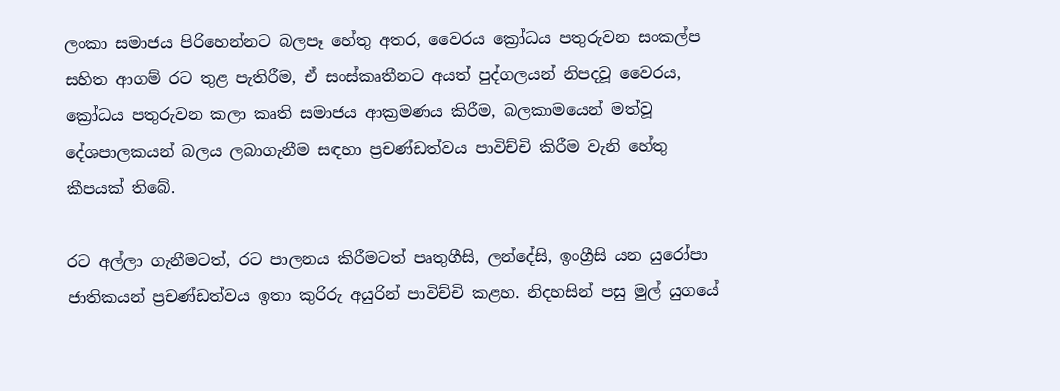ලංකා සමාජය පිරිහෙන්නට බලපෑ හේතු අතර, වෛරය ක්‍රෝධය පතුරුවන සංකල්ප සහිත ආගම් රට තුළ පැතිරීම, ඒ සංස්කෘතීනට අයත් පුද්ගලයන් නිපදවූ වෛරය, ක්‍රෝධය පතුරුවන කලා කෘති සමාජය ආක්‍රමණය කිරීම, බලකාමයෙන් මත්වූ දේශපාලකයන් බලය ලබාගැනීම සඳහා ප්‍රචණ්ඩත්වය පාවිච්චි කිරීම වැනි හේතු කීපයක් තිබේ.

රට අල්ලා ගැනීමටත්, රට පාලනය කිරීමටත් පෘතුගීසි, ලන්දේසි, ඉංග්‍රීසි යන යුරෝපා ජාතිකයන් ප්‍රචණ්ඩත්වය ඉතා කුරිරු අයුරින් පාවිච්චි කළහ. නිදහසින් පසු මුල් යුගයේ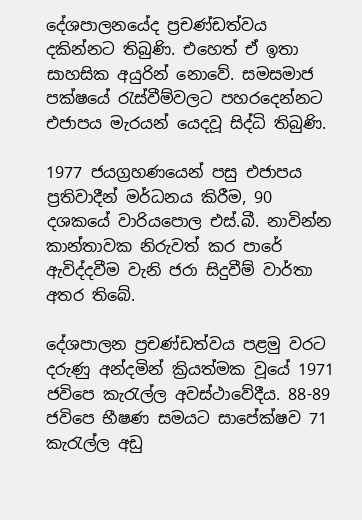දේශපාලනයේද ප්‍රචණ්ඩත්වය දකින්නට තිබුණි. එහෙත් ඒ ඉතා සාහසික අයුරින් නොවේ. සමසමාජ පක්ෂයේ රැස්වීම්වලට පහරදෙන්නට එජාපය මැරයන් යෙදවූ සිද්ධි තිබුණි.

1977 ජයග්‍රහණයෙන් පසු එජාපය ප්‍රතිවාදීන් මර්ධනය කිරීම, 90 දශකයේ වාරියපොල එස්.බී. නාවින්න කාන්තාවක නිරුවත් කර පාරේ ඇවිද්දවීම වැනි ජරා සිදුවීම් වාර්තා අතර තිබේ.

දේශපාලන ප්‍රචණ්ඩත්වය පළමු වරට දරුණු අන්දමින් ක්‍රියත්මක වූයේ 1971 ජවිපෙ කැරැල්ල අවස්ථාවේදීය. 88-89 ජවිපෙ භීෂණ සමයට සාපේක්ෂව 71 කැරැල්ල අඩු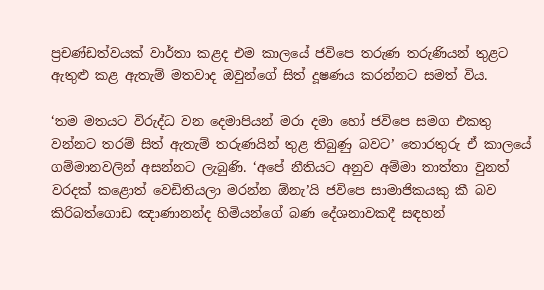ප්‍රචණ්ඩත්වයක් වාර්තා කළද එම කාලයේ ජවිපෙ තරුණ තරුණියන් තුළට ඇතුළු කළ ඇතැම් මතවාද ඔවුන්ගේ සිත් දූෂණය කරන්නට සමත් විය.

‘තම මතයට විරුද්ධ වන දෙමාපියන් මරා දමා හෝ ජවිපෙ සමග එකතු වන්නට තරම් සිත් ඇතැම් තරුණයින් තුළ තිබුණු බවට’ තොරතුරු ඒ කාලයේ ගම්මානවලින් අසන්නට ලැබුණි. ‘අපේ නීතියට අනුව අම්මා තාත්තා වුනත් වරදක් කළොත් වෙඩිතියලා මරන්න ඕනැ’යි ජවිපෙ සාමාජිකයකු කී බව කිරිබත්ගොඩ ඤාණානන්ද හිමියන්ගේ බණ දේශනාවකදී සඳහන්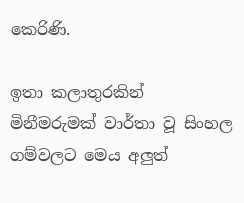කෙරිණි.

ඉතා කලාතුරකින් මිනීමරුමක් වාර්තා වූ සිංහල ගම්වලට මෙය අලුත්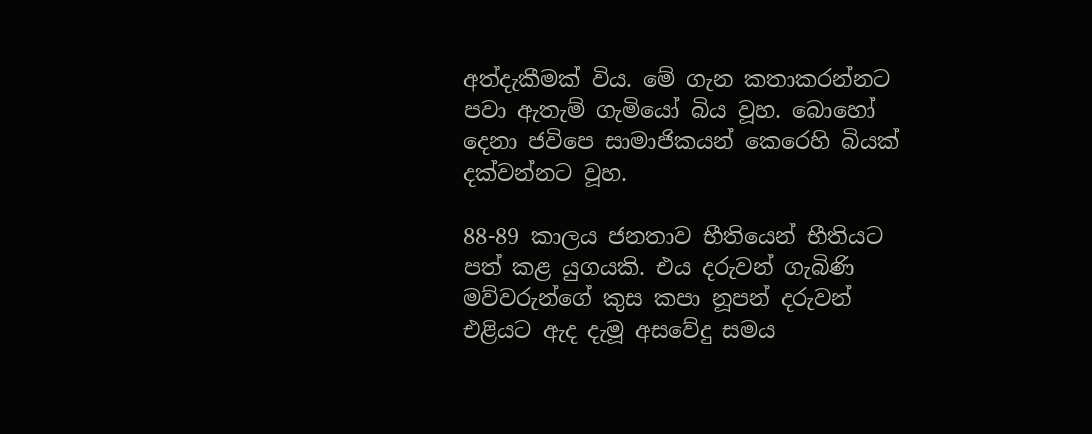අත්දැකීමක් විය. මේ ගැන කතාකරන්නට පවා ඇතැම් ගැමියෝ බිය වූහ. බොහෝ දෙනා ජවිපෙ සාමාජිකයන් කෙරෙහි බියක් දක්වන්නට වූහ.

88-89 කාලය ජනතාව භීතියෙන් භීතියට පත් කළ යුගයකි. එය දරුවන් ගැබිණි මව්වරුන්ගේ කුස කපා නූපන් දරුවන් එළියට ඇද දැමූ අසවේදු සමය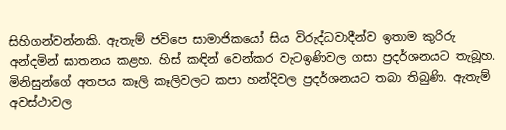සිහිගන්වන්නකි. ඇතැම් ජවිපෙ සාමාජිකයෝ සිය විරුද්ධවාදීන්ව ඉතාම කුරිරු අන්දමින් ඝාතනය කළහ. හිස් කඳින් වෙන්කර වැටඉණිවල ගසා ප්‍රදර්ශනයට තැබූහ. මිනිසුන්ගේ අතපය කෑලි කෑලිවලට කපා හන්දිවල ප්‍රදර්ශනයට තබා තිබුණි. ඇතැම් අවස්ථාවල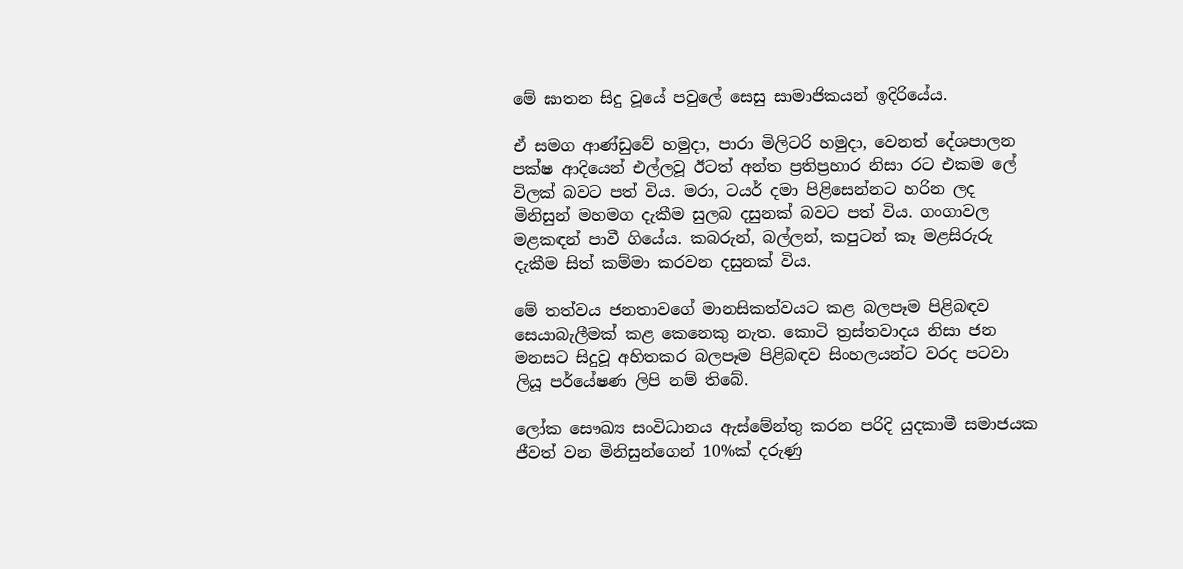මේ ඝාතන සිදු වූයේ පවුලේ සෙසු සාමාජිකයන් ඉදිරියේය.

ඒ සමග ආණ්ඩුවේ හමුදා, පාරා මිලිටරි හමුදා, වෙනත් දේශපාලන පක්ෂ ආදියෙන් එල්ලවූ ඊටත් අන්ත ප්‍රතිප්‍රහාර නිසා රට එකම ලේ විලක් බවට පත් විය. මරා, ටයර් දමා පිළිසෙන්නට හරින ලද මිනිසුන් මහමග දැකීම සුලබ දසුනක් බවට පත් විය. ගංගාවල මළකඳන් පාවී ගියේය. කබරුන්, බල්ලන්, කපුටන් කෑ මළසිරුරු දැකීම සිත් කම්මා කරවන දසුනක් විය.

මේ තත්වය ජනතාවගේ මානසිකත්වයට කළ බලපෑම පිළිබඳව සෙයාබැලීමක් කළ කෙනෙකු නැත. කොටි ත්‍රස්තවාදය නිසා ජන මනසට සිදුවූ අහිතකර බලපෑම පිළිබඳව සිංහලයන්ට වරද පටවා ලියූ පර්යේෂණ ලිපි නම් තිබේ.

ලෝක සෞඛ්‍ය සංවිධානය ඇස්මේන්තු කරන පරිදි යුදකාමී සමාජයක ජීවත් වන මිනිසුන්ගෙන් 10%ක් දරුණු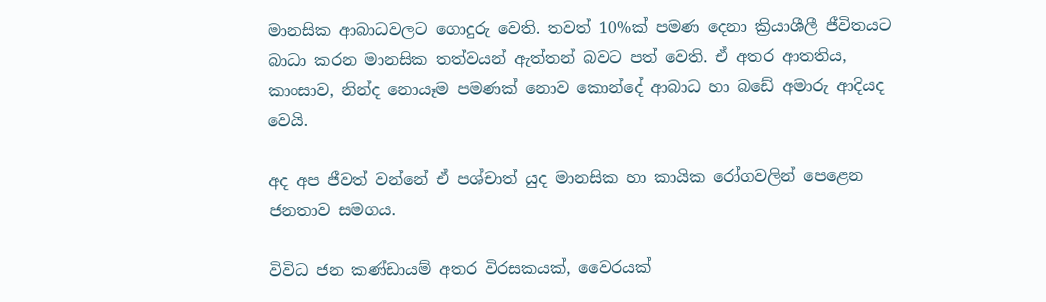මානසික ආබාධවලට ගොදුරු වෙති. තවත් 10%ක් පමණ දෙනා ක්‍රියාශීලී ජීවිතයට බාධා කරන මානසික තත්වයන් ඇත්තන් බවට පත් වෙති. ඒ අතර ආතතිය, කාංසාව, නින්ද නොයෑම පමණක් නොව කොන්දේ ආබාධ හා බඩේ අමාරු ආදියද වෙයි.

අද අප ජීවත් වන්නේ ඒ පශ්චාත් යුද මානසික හා කායික රෝගවලින් පෙළෙන ජනතාව සමගය.

විවිධ ජන කණ්ඩායම් අතර විරසකයක්, වෛරයක්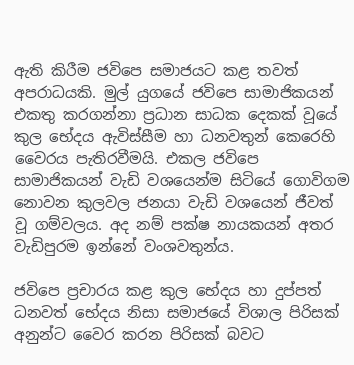ඇති කිරීම ජවිපෙ සමාජයට කළ තවත් අපරාධයකි. මුල් යුගයේ ජවිපෙ සාමාජිකයන් එකතු කරගන්නා ප්‍රධාන සාධක දෙකක් වූයේ කුල භේදය ඇවිස්සීම හා ධනවතුන් කෙරෙහි වෛරය පැතිරවීමයි. එකල ජවිපෙ සාමාජිකයන් වැඩි වශයෙන්ම සිටියේ ගොවිගම නොවන කුලවල ජනයා වැඩි වශයෙන් ජීවත් වූ ගම්වලය. අද නම් පක්ෂ නායකයන් අතර වැඩිපුරම ඉන්නේ වංශවතුන්ය.

ජවිපෙ ප්‍රචාරය කළ කුල භේදය හා දුප්පත් ධනවත් භේදය නිසා සමාජයේ විශාල පිරිසක් අනුන්ට වෛර කරන පිරිසක් බවට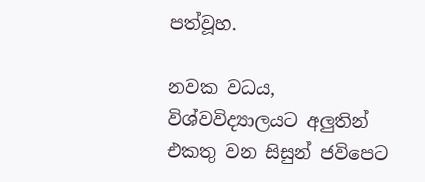පත්වූහ.

නවක වධය, විශ්වවිද්‍යාලයට අලුතින් එකතු වන සිසුන් ජවිපෙට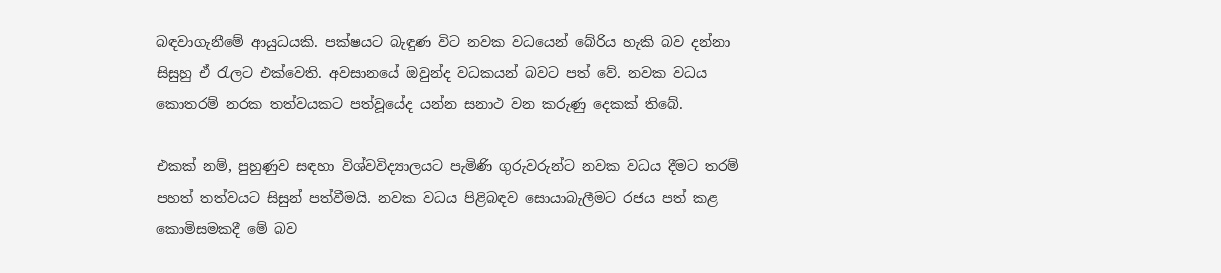බඳවාගැනීමේ ආයුධයකි. පක්ෂයට බැඳුණ විට නවක වධයෙන් බේරිය හැකි බව දන්නා සිසුහු ඒ රැලට එක්වෙති. අවසානයේ ඔවුන්ද වධකයන් බවට පත් වේ. නවක වධය කොතරම් නරක තත්වයකට පත්වූයේද යන්න සනාථ වන කරුණු දෙකක් තිබේ.

එකක් නම්, පුහුණුව සඳහා විශ්වවිද්‍යාලයට පැමිණි ගුරුවරුන්ට නවක වධය දීමට තරම් පහත් තත්වයට සිසුන් පත්වීමයි. නවක වධය පිළිබඳව සොයාබැලීමට රජය පත් කළ කොමිසමකදී මේ බව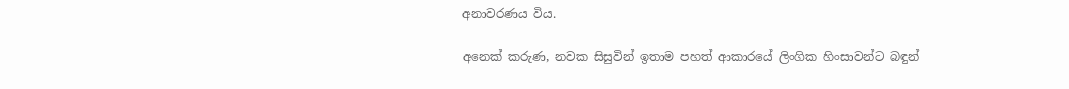අනාවරණය විය.

අනෙක් කරුණ, නවක සිසුවින් ඉතාම පහත් ආකාරයේ ලිංගික හිංසාවන්ට බඳුන්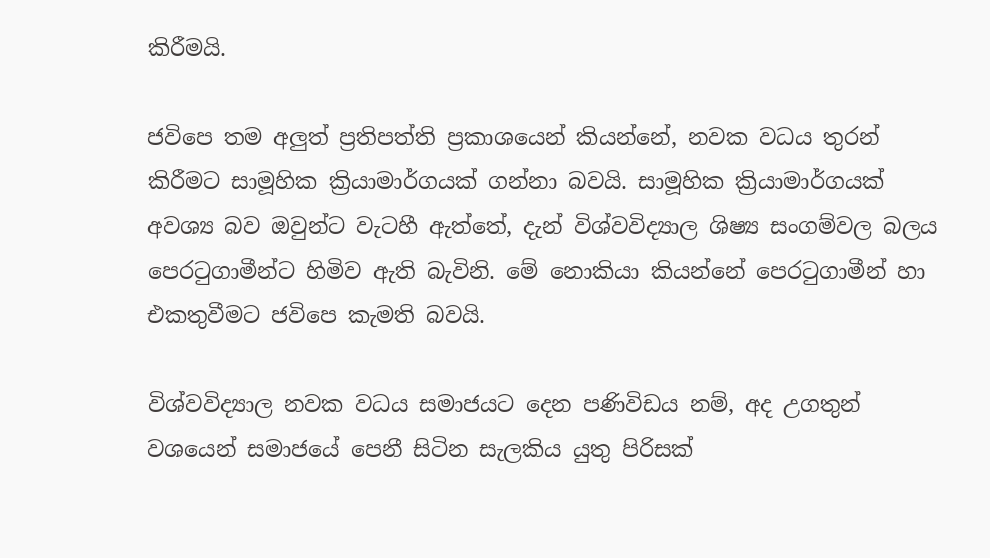කිරීමයි.

ජවිපෙ තම අලුත් ප්‍රතිපත්ති ප්‍රකාශයෙන් කියන්නේ, නවක වධය තුරන් කිරීමට සාමූහික ක්‍රියාමාර්ගයක් ගන්නා බවයි. සාමූහික ක්‍රියාමාර්ගයක් අවශ්‍ය බව ඔවුන්ට වැටහී ඇත්තේ, දැන් විශ්වවිද්‍යාල ශිෂ්‍ය සංගම්වල බලය පෙරටුගාමීන්ට හිමිව ඇති බැවිනි. මේ නොකියා කියන්නේ පෙරටුගාමීන් හා එකතුවීමට ජවිපෙ කැමති බවයි.

විශ්වවිද්‍යාල නවක වධය සමාජයට දෙන පණිවිඩය නම්, අද උගතුන් වශයෙන් සමාජයේ පෙනී සිටින සැලකිය යුතු පිරිසක්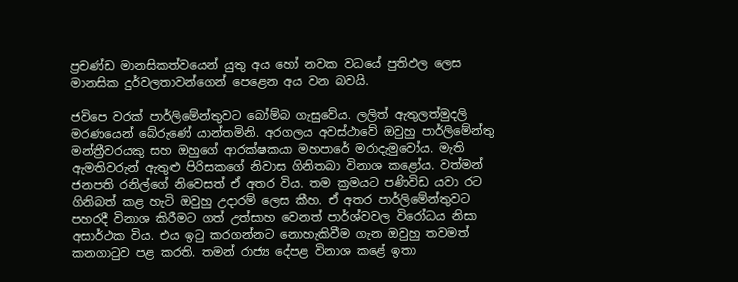ප්‍රචණ්ඩ මානසිකත්වයෙන් යුතු අය හෝ නවක වධයේ පුතිඵල ලෙස මානසික දුර්වලතාවන්ගෙන් පෙළෙන අය වන බවයි.

ජවිපෙ වරක් පාර්ලිමේන්තුවට බෝම්බ ගැසුවේය. ලලිත් ඇතුලත්මුදලි මරණයෙන් බේරුණේ යාන්තමිනි. අරගලය අවස්ථාවේ ඔවුහු පාර්ලිමේන්තු මන්ත්‍රීවරයකු සහ ඔහුගේ ආරක්ෂකයා මහපාරේ මරාදැමුවෝය. මැති ඇමතිවරුන් ඇතුළු පිරිසකගේ නිවාස ගිනිතබා විනාශ කළෝය. වත්මන් ජනපති රනිල්ගේ නිවෙසත් ඒ අතර විය. තම ක්‍රමයට පණිවිඩ යවා රට ගිනිබත් කළ හැටි ඔවුහු උදාරම් ලෙස කීහ. ඒ අතර පාර්ලිමේන්තුවට පහරදී විනාශ කිරීමට ගත් උත්සාහ වෙනත් පාර්ශ්වවල විරෝධය නිසා අසාර්ථක විය. එය ඉටු කරගන්නට නොහැකිවීම ගැන ඔවුහු තවමත් කනගාටුව පළ කරති. තමන් රාජ්‍ය දේපළ විනාශ කළේ ඉතා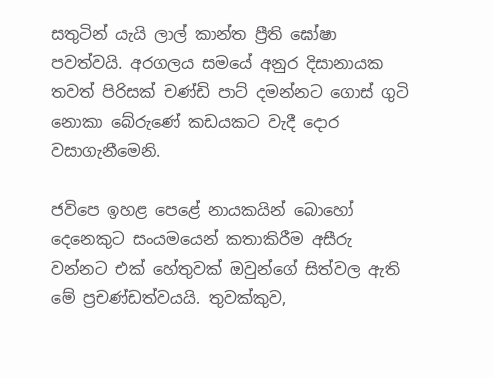සතුටින් යැයි ලාල් කාන්ත ප්‍රීති ඝෝෂා පවත්වයි. අරගලය සමයේ අනුර දිසානායක තවත් පිරිසක් චණ්ඩි පාට් දමන්නට ගොස් ගුටි නොකා බේරුණේ කඩයකට වැදී දොර වසාගැනීමෙනි.

ජවිපෙ ඉහළ පෙළේ නායකයින් බොහෝ දෙනෙකුට සංයමයෙන් කතාකිරීම අසීරු වන්නට එක් හේතුවක් ඔවුන්ගේ සිත්වල ඇති මේ ප්‍රචණ්ඩත්වයයි. තුවක්කුව,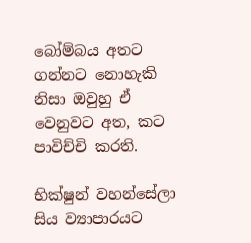බෝම්බය අතට ගන්නට නොහැකි නිසා ඔවුහු ඒ වෙනුවට අත, කට පාවිච්චි කරති.

භික්ෂුන් වහන්සේලා සිය ව්‍යාපාරයට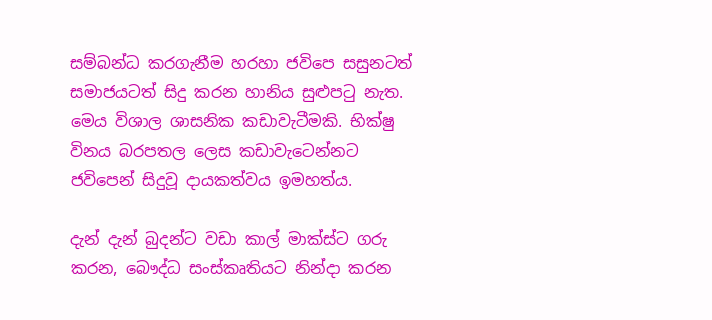සම්බන්ධ කරගැනීම හරහා ජවිපෙ සසුනටත් සමාජයටත් සිදු කරන හානිය සුළුපටු නැත. මෙය විශාල ශාසනික කඩාවැටීමකි. භික්ෂු විනය බරපතල ලෙස කඩාවැටෙන්නට ජවිපෙන් සිදුවූ දායකත්වය ඉමහත්ය.

දැන් දැන් බුදන්ට වඩා කාල් මාක්ස්ට ගරු කරන, බෞද්ධ සංස්කෘතියට නින්දා කරන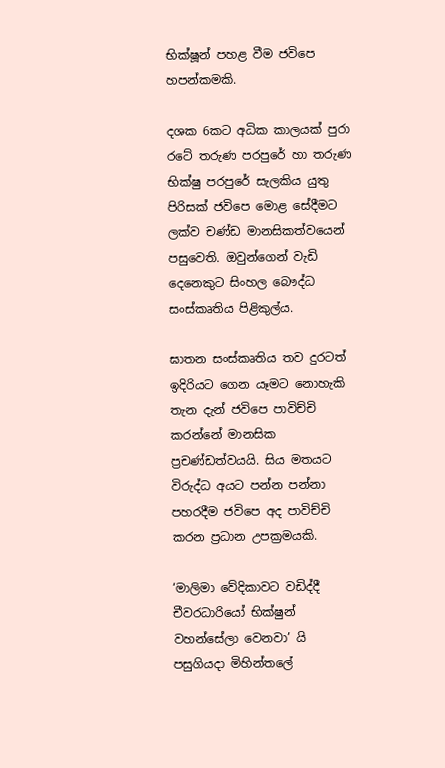භික්ෂූන් පහළ වීම ජවිපෙ හපන්කමකි.

දශක 6කට අධික කාලයක් පුරා රටේ තරුණ පරපුරේ හා තරුණ භික්ෂු පරපුරේ සැලකිය යුතු පිරිසක් ජවිපෙ මොළ සේදීමට ලක්ව චණ්ඩ මානසිකත්වයෙන් පසුවෙති. ඔවුන්ගෙන් වැඩි දෙනෙකුට සිංහල බෞද්ධ සංස්කෘතිය පිළිකුල්ය.

ඝාතන සංස්කෘතිය තව දුරටත් ඉදිරියට ගෙන යෑමට නොහැකි තැන දැන් ජවිපෙ පාවිච්චි කරන්නේ මානසික ප්‍රචණ්ඩත්වයයි. සිය මතයට විරුද්ධ අයට පන්න පන්නා පහරදීම ජවිපෙ අද පාවිච්චි කරන ප්‍රධාන උපක්‍රමයකි.

‘මාලිමා වේදිකාවට වඩිද්දී චීවරධාරියෝ භික්ෂුන් වහන්සේලා වෙනවා’ යි පසුගියදා මිහින්තලේ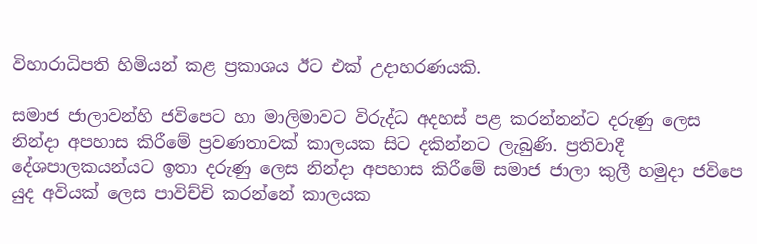විහාරාධිපති හිමියන් කළ ප්‍රකාශය ඊට එක් උදාහරණයකි.

සමාජ ජාලාවන්හි ජවිපෙට හා මාලිමාවට විරුද්ධ අදහස් පළ කරන්නන්ට දරුණු ලෙස නින්දා අපහාස කිරීමේ ප්‍රවණතාවක් කාලයක සිට දකින්නට ලැබුණි. ප්‍රතිවාදී දේශපාලකයන්යට ඉතා දරුණු ලෙස නින්දා අපහාස කිරීමේ සමාජ ජාලා කුලී හමුදා ජවිපෙ යුද අවියක් ලෙස පාවිච්චි කරන්නේ කාලයක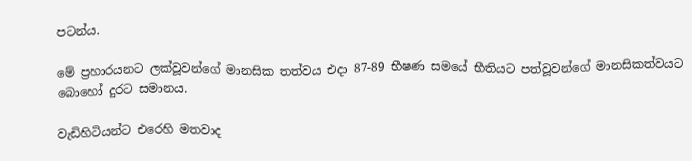පටන්ය.

මේ ප්‍රහාරයනට ලක්වූවන්ගේ මානසික තත්වය එදා 87-89 භීෂණ සමයේ භීතියට පත්වූවන්ගේ මානසිකත්වයට බොහෝ දුරට සමානය.

වැඩිහිටියන්ට එරෙහි මතවාද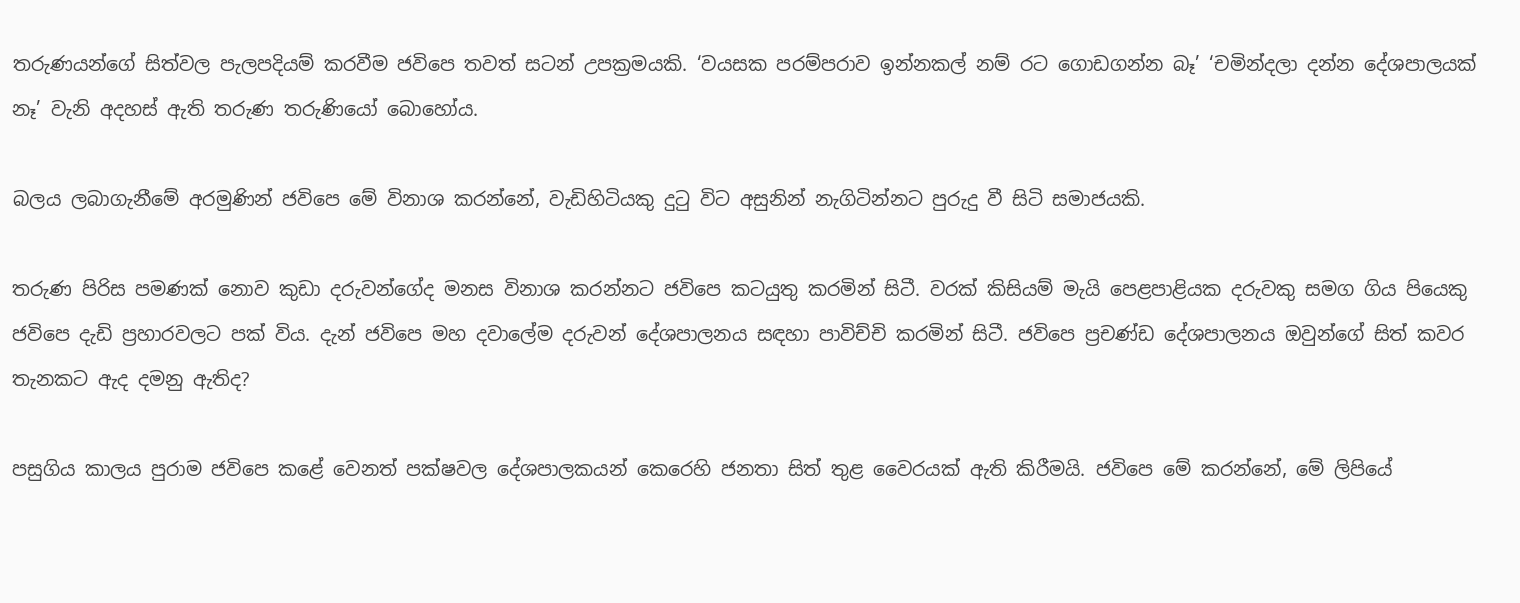තරුණයන්ගේ සිත්වල පැලපදියම් කරවීම ජවිපෙ තවත් සටන් උපක්‍රමයකි. ‘වයසක පරම්පරාව ඉන්නකල් නම් රට ගොඩගන්න බෑ’ ‘චමින්දලා දන්න දේශපාලයක් නෑ’ වැනි අදහස් ඇති තරුණ තරුණියෝ බොහෝය.

බලය ලබාගැනීමේ අරමුණින් ජවිපෙ මේ විනාශ කරන්නේ, වැඩිහිටියකු දුටු විට අසුනින් නැගිටින්නට පුරුදු වී සිටි සමාජයකි.

තරුණ පිරිස පමණක් නොව කුඩා දරුවන්ගේද මනස විනාශ කරන්නට ජවිපෙ කටයුතු කරමින් සිටී. වරක් කිසියම් මැයි පෙළපාළියක දරුවකු සමග ගිය පියෙකු ජවිපෙ දැඩි ප්‍රහාරවලට පක් විය. දැන් ජවිපෙ මහ දවාලේම දරුවන් දේශපාලනය සඳහා පාවිච්චි කරමින් සිටී. ජවිපෙ ප්‍රචණ්ඩ දේශපාලනය ඔවුන්ගේ සිත් කවර තැනකට ඇද දමනු ඇතිද?

පසුගිය කාලය පුරාම ජවිපෙ කළේ වෙනත් පක්ෂවල දේශපාලකයන් කෙරෙහි ජනතා සිත් තුළ වෛරයක් ඇති කිරීමයි. ජවිපෙ මේ කරන්නේ, මේ ලිපියේ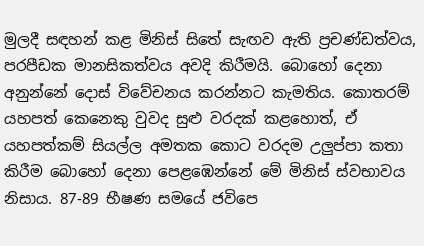මුලදී සඳහන් කළ මිනිස් සිතේ සැඟව ඇති ප්‍රචණ්ඩත්වය, පරපීඩක මානසිකත්වය අවදි කිරීමයි. බොහෝ දෙනා අනුන්නේ දොස් විවේචනය කරන්නට කැමතිය. කොතරම් යහපත් කෙනෙකු වුවද සුළු වරදක් කළහොත්, ඒ යහපත්කම් සියල්ල අමතක කොට වරදම උලුප්පා කතා කිරීම බොහෝ දෙනා පෙළඹෙන්නේ මේ මිනිස් ස්වභාවය නිසාය. 87-89 භීෂණ සමයේ ජවිපෙ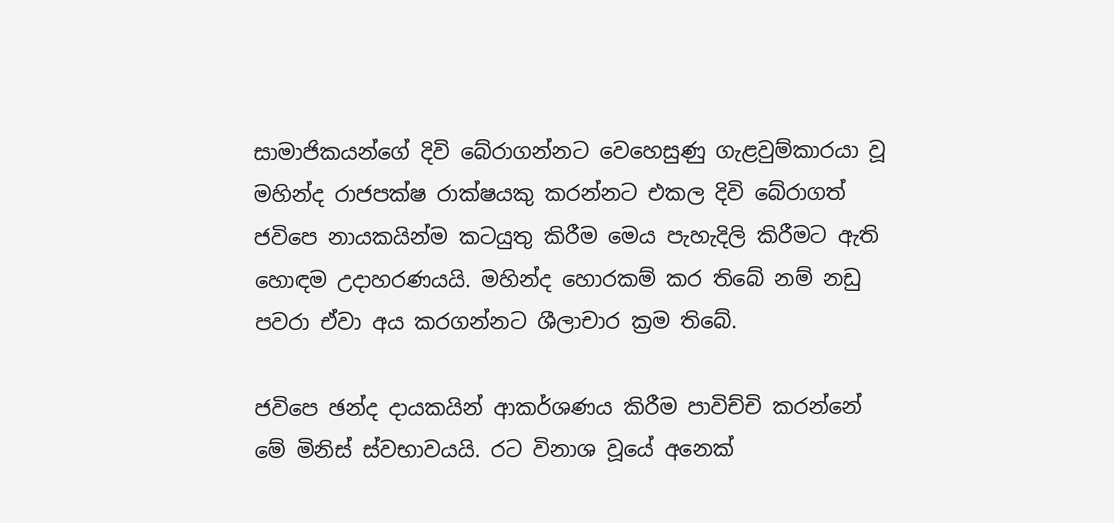සාමාජිකයන්ගේ දිවි බේරාගන්නට වෙහෙසුණු ගැළවුම්කාරයා වූ මහින්ද රාජපක්ෂ රාක්ෂයකු කරන්නට එකල දිවි බේරාගත් ජවිපෙ නායකයින්ම කටයුතු කිරීම මෙය පැහැදිලි කිරීමට ඇති හොඳම උදාහරණයයි. මහින්ද හොරකම් කර තිබේ නම් නඩු පවරා ඒවා අය කරගන්නට ශීලාචාර ක්‍රම තිබේ.

ජවිපෙ ඡන්ද දායකයින් ආකර්ශණය කිරීම පාවිච්චි කරන්නේ මේ මිනිස් ස්වභාවයයි. රට විනාශ වූයේ අනෙක්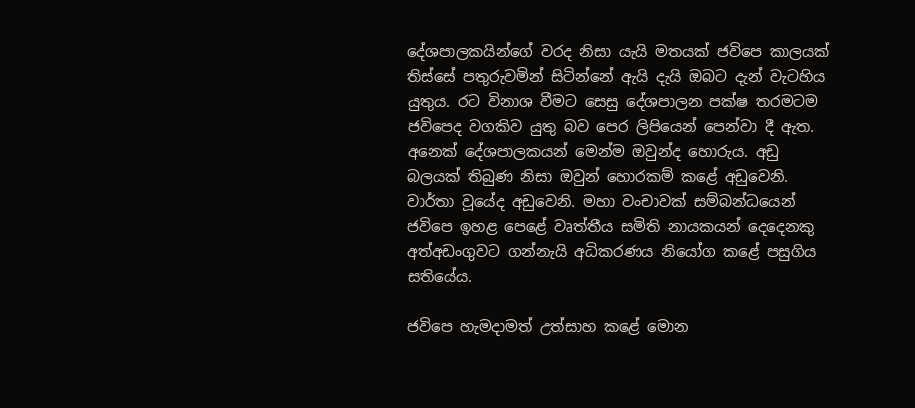දේශපාලකයින්ගේ වරද නිසා යැයි මතයක් ජවිපෙ කාලයක් තිස්සේ පතුරුවමින් සිටින්නේ ඇයි දැයි ඔබට දැන් වැටහිය යුතුය. රට විනාශ වීමට සෙසු දේශපාලන පක්ෂ තරමටම ජවිපෙද වගකිව යුතු බව පෙර ලිපියෙන් පෙන්වා දී ඇත. අනෙක් දේශපාලකයන් මෙන්ම ඔවුන්ද හොරුය. අඩු බලයක් තිබුණ නිසා ඔවුන් හොරකම් කළේ අඩුවෙනි. වාර්තා වූයේද අඩුවෙනි. මහා වංචාවක් සම්බන්ධයෙන් ජවිපෙ ඉහළ පෙළේ වෘත්තීය සමිති නායකයන් දෙදෙනකු අත්අඩංගුවට ගන්නැයි අධිකරණය නියෝග කළේ පසුගිය සතියේය.

ජවිපෙ හැමදාමත් උත්සාහ කළේ මොන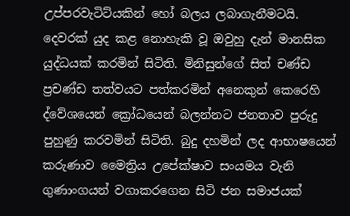උප්පරවැටිට්යකින් හෝ බලය ලබාගැනීමටයි. දෙවරක් යුද කළ නොහැකි වූ ඔවුහු දැන් මානසික යුද්ධයක් කරමින් සිටිති. මිනිසුන්ගේ සිත් චණ්ඩ ප්‍රචණ්ඩ තත්වයට පත්කරමින් අනෙකුන් කෙරෙහි ද්වේශයෙන් ක්‍රෝධයෙන් බලන්නට ජනතාව පුරුදු පුහුණු කරවමින් සිටිති. බුදු දහමින් ලද ආභාෂයෙන් කරුණාව මෛත්‍රිය උපේක්ෂාව සංයමය වැනි ගුණාංගයන් වගාකරගෙන සිටි ජන සමාජයක්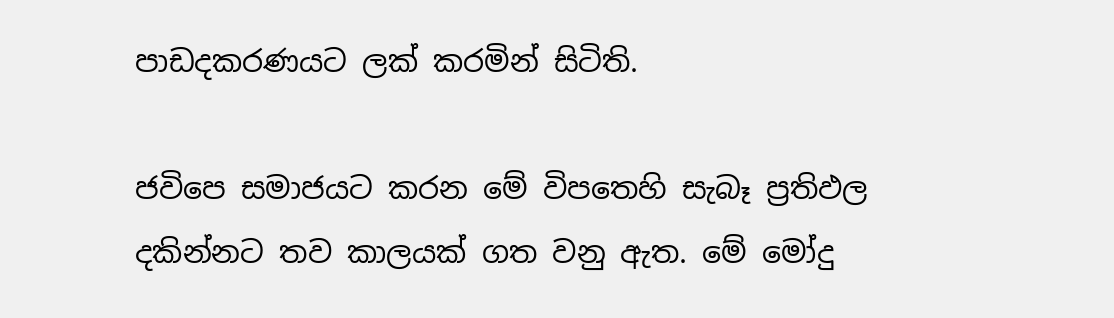පාඩදකරණයට ලක් කරමින් සිටිති.

ජවිපෙ සමාජයට කරන මේ විපතෙහි සැබෑ ප්‍රතිඵල දකින්නට තව කාලයක් ගත වනු ඇත. මේ මෝදු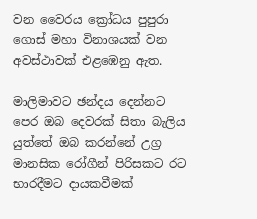වන වෛරය ක්‍රෝධය පුපුරා ගොස් මහා විනාශයක් වන අවස්ථාවක් එළඹෙනු ඇත.

මාලිමාවට ඡන්දය දෙන්නට පෙර ඔබ දෙවරක් සිතා බැලිය යුත්තේ ඔබ කරන්නේ උග්‍ර මානසික රෝගීන් පිරිසකට රට භාරදීමට දායකවීමක්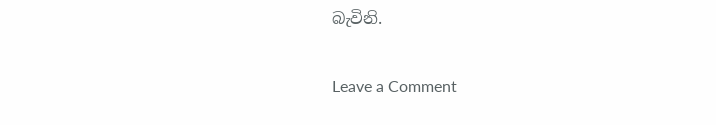බැවිනි.

Leave a Comment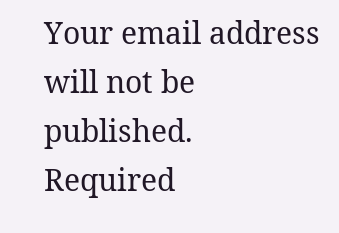Your email address will not be published. Required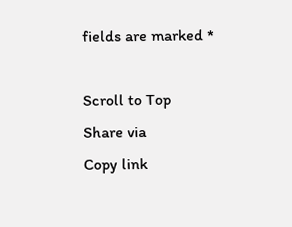fields are marked *

Scroll to Top
Share via
Copy link